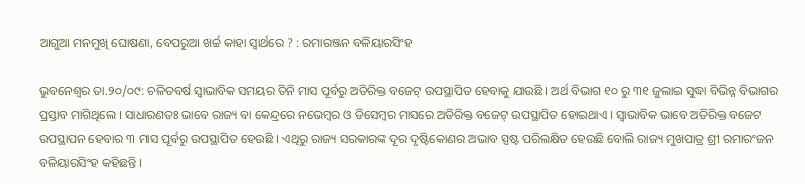ଆଗୁଆ ମନମୁଖି ଘୋଷଣା, ବେପରୁଆ ଖର୍ଚ୍ଚ କାହା ସ୍ୱାର୍ଥରେ ? : ରମାରଞ୍ଜନ ବଳିୟାରସିଂହ

ଭୁବନେଶ୍ୱର ତା.୨୦/୦୯: ଚଳିତବର୍ଷ ସ୍ୱାଭାବିକ ସମୟର ତିନି ମାସ ପୂର୍ବରୁ ଅତିରିକ୍ତ ବଜେଟ୍ ଉପସ୍ଥାପିତ ହେବାକୁ ଯାଉଛି । ଅର୍ଥ ବିଭାଗ ୧୦ ରୁ ୩୧ ଜୁଲାଇ ସୁଦ୍ଧା ବିଭିନ୍ନ ବିଭାଗର ପ୍ରସ୍ତାବ ମାଗିଥିଲେ । ସାଧାରଣତଃ ଭାବେ ରାଜ୍ୟ ବା କେନ୍ଦ୍ରରେ ନଭେମ୍ବର ଓ ଡିସେମ୍ବର ମାସରେ ଅତିରିକ୍ତ ବଜେଟ୍ ଉପସ୍ଥାପିତ ହୋଇଥାଏ । ସ୍ୱାଭାବିକ ଭାବେ ଅତିରିକ୍ତ ବଜେଟ ଉପସ୍ଥାପନ ହେବାର ୩ ମାସ ପୂର୍ବରୁ ଉପସ୍ଥାପିତ ହେଉଛି । ଏଥିରୁ ରାଜ୍ୟ ସରକାରଙ୍କ ଦୂର ଦୃଷ୍ଟିକୋଣର ଅଭାବ ସ୍ପଷ୍ଟ ପରିଲକ୍ଷିତ ହେଉଛି ବୋଲି ରାଜ୍ୟ ମୁଖପାତ୍ର ଶ୍ରୀ ରମାରଂଜନ ବଳିୟାରସିଂହ କହିଛନ୍ତି ।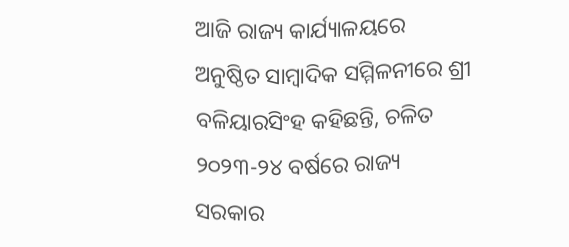ଆଜି ରାଜ୍ୟ କାର୍ଯ୍ୟାଳୟରେ ଅନୁଷ୍ଠିତ ସାମ୍ବାଦିକ ସମ୍ମିଳନୀରେ ଶ୍ରୀ ବଳିୟାରସିଂହ କହିଛନ୍ତି, ଚଳିତ ୨୦୨୩-୨୪ ବର୍ଷରେ ରାଜ୍ୟ ସରକାର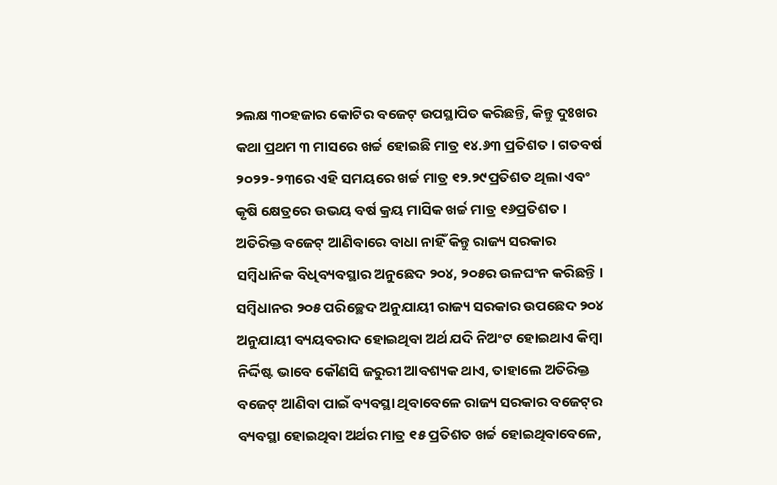୨ଲକ୍ଷ ୩୦ହଜାର କୋଟିର ବଜେଟ୍ ଉପସ୍ଥାପିତ କରିଛନ୍ତି, କିନ୍ତୁ ଦୁଃଖର କଥା ପ୍ରଥମ ୩ ମାସରେ ଖର୍ଚ୍ଚ ହୋଇଛି ମାତ୍ର ୧୪.୬୩ ପ୍ରତିଶତ । ଗତବର୍ଷ ୨୦୨୨-୨୩ରେ ଏହି ସମୟରେ ଖର୍ଚ୍ଚ ମାତ୍ର ୧୨.୨୯ପ୍ରତିଶତ ଥିଲା ଏବଂ କୃଷି କ୍ଷେତ୍ରରେ ଉଭୟ ବର୍ଷ କ୍ରୟ ମାସିକ ଖର୍ଚ୍ଚ ମାତ୍ର ୧୬ପ୍ରତିଶତ । ଅତିରିକ୍ତ ବଜେଟ୍ ଆଣିବାରେ ବାଧା ନାହିଁ କିନ୍ତୁ ରାଜ୍ୟ ସରକାର ସମ୍ବିଧାନିକ ବିଧିବ୍ୟବସ୍ଥାର ଅନୁଛେଦ ୨୦୪, ୨୦୫ର ଉଳଘଂନ କରିଛନ୍ତି । ସମ୍ବିଧାନର ୨୦୫ ପରିଚ୍ଛେଦ ଅନୁଯାୟୀ ରାଜ୍ୟ ସରକାର ଉପଛେଦ ୨୦୪ ଅନୁଯାୟୀ ବ୍ୟୟବରାଦ ହୋଇଥିବା ଅର୍ଥ ଯଦି ନିଅଂଟ ହୋଇଥାଏ କିମ୍ବା ନିର୍ଦ୍ଦିଷ୍ଟ ଭାବେ କୌଣସି ଜରୁରୀ ଆବଶ୍ୟକ ଥାଏ, ତାହାଲେ ଅତିରିକ୍ତ ବଜେଟ୍ ଆଣିବା ପାଇଁ ବ୍ୟବସ୍ଥା ଥିବାବେଳେ ରାଜ୍ୟ ସରକାର ବଜେଟ୍‌ର ବ୍ୟବସ୍ଥା ହୋଇଥିବା ଅର୍ଥର ମାତ୍ର ୧୫ ପ୍ରତିଶତ ଖର୍ଚ୍ଚ ହୋଇଥିବାବେଳେ,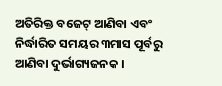ଅତିରିକ୍ତ ବଜେଟ୍ ଆଣିବା ଏବଂ ନିର୍ଦ୍ଧାରିତ ସମୟର ୩ମାସ ପୂର୍ବରୁ ଆଣିବା ଦୁର୍ଭାଗ୍ୟଜନକ ।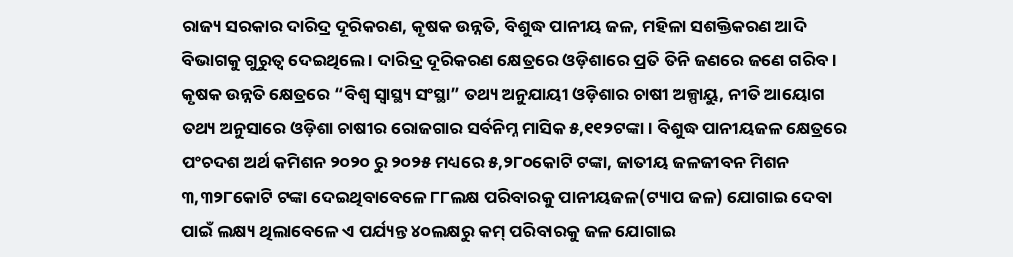ରାଜ୍ୟ ସରକାର ଦାରିଦ୍ର ଦୂରିକରଣ, କୃଷକ ଉନ୍ନତି, ବିଶୁଦ୍ଧ ପାନୀୟ ଜଳ, ମହିଳା ସଶକ୍ତିକରଣ ଆଦି ବିଭାଗକୁ ଗୁରୁତ୍ୱ ଦେଇଥିଲେ । ଦାରିଦ୍ର ଦୂରିକରଣ କ୍ଷେତ୍ରରେ ଓଡ଼ିଶାରେ ପ୍ରତି ତିନି ଜଣରେ ଜଣେ ଗରିବ । କୃଷକ ଉନ୍ନତି କ୍ଷେତ୍ରରେ “ବିଶ୍ୱ ସ୍ୱାସ୍ଥ୍ୟ ସଂସ୍ଥା” ତଥ୍ୟ ଅନୁଯାୟୀ ଓଡ଼ିଶାର ଚାଷୀ ଅଳ୍ପାୟୁ, ନୀତି ଆୟୋଗ ତଥ୍ୟ ଅନୁସାରେ ଓଡ଼ିଶା ଚାଷୀର ରୋଜଗାର ସର୍ବନିମ୍ନ ମାସିକ ୫,୧୧୨ଟଙ୍କା । ବିଶୁଦ୍ଧ ପାନୀୟଜଳ କ୍ଷେତ୍ରରେ ପଂଚଦଶ ଅର୍ଥ କମିଶନ ୨୦୨୦ ରୁ ୨୦୨୫ ମଧ୍ୟରେ ୫,୨୮୦କୋଟି ଟଙ୍କା, ଜାତୀୟ ଜଳଜୀବନ ମିଶନ ୩,୩୨୮କୋଟି ଟଙ୍କା ଦେଇଥିବାବେଳେ ୮୮ଲକ୍ଷ ପରିବାରକୁ ପାନୀୟଜଳ(ଟ୍ୟାପ ଜଳ) ଯୋଗାଇ ଦେବା ପାଇଁ ଲକ୍ଷ୍ୟ ଥିଲାବେଳେ ଏ ପର୍ଯ୍ୟନ୍ତ ୪୦ଲକ୍ଷରୁ କମ୍ ପରିବାରକୁ ଜଳ ଯୋଗାଇ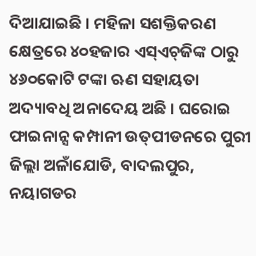ଦିଆଯାଇଛି । ମହିଳା ସଶକ୍ତିକରଣ କ୍ଷେତ୍ରରେ ୪୦ହଜାର ଏସ୍‌ଏଚ୍‌ଜିଙ୍କ ଠାରୁ ୪୬୦କୋଟି ଟଙ୍କା ଋଣ ସହାୟତା ଅଦ୍ୟାବଧି ଅନାଦେୟ ଅଛି । ଘରୋଇ ଫାଇନାନ୍ସ କମ୍ପାନୀ ଉତ୍‌ପୀଡନରେ ପୁରୀ ଜିଲ୍ଲା ଅଳାଁଯୋଡି, ବାଦଲପୁର, ନୟାଗଡର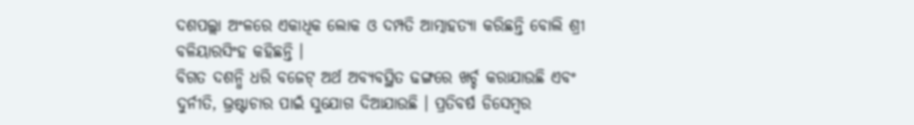ଦଶପଲ୍ଲା ଅଂଳରେ ଏକାଧିକ ଲୋକ ଓ ଦମ୍ପତି ଆତ୍ମାହତ୍ୟା କରିଛନ୍ତି ବୋଲି ଶ୍ରୀ ବଳିୟାରସିଂହ କହିଛନ୍ତି ।
ବିଗତ ଦଶନ୍ଧି ଧରି ବଜେଟ୍ ଅର୍ଥ ଅବ୍ୟବସ୍ଥିତ ଢଙ୍ଗରେ ଖର୍ଚ୍ଚ କରାଯାଉଛି ଏବଂ ଦୁର୍ନୀତି, ଭ୍ରଷ୍ଟାଚାର ପାଇଁ ସୁଯୋଗ ଦିଆଯାଉଛି । ପ୍ରତିବର୍ଷ ଡିସେମ୍ବର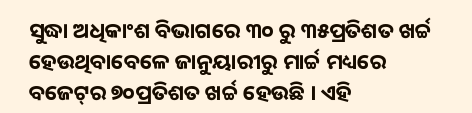ସୁଦ୍ଧା ଅଧିକାଂଶ ବିଭାଗରେ ୩୦ ରୁ ୩୫ପ୍ରତିଶତ ଖର୍ଚ୍ଚ ହେଉଥିବାବେଳେ ଜାନୁୟାରୀରୁ ମାର୍ଚ୍ଚ ମଧ୍ୟରେ ବଜେଟ୍‌ର ୭୦ପ୍ରତିଶତ ଖର୍ଚ୍ଚ ହେଉଛି । ଏହି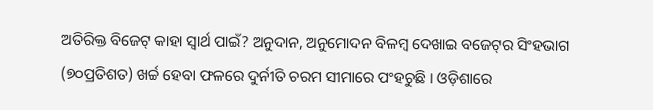ଅତିରିକ୍ତ ବିଜେଟ୍ କାହା ସ୍ୱାର୍ଥ ପାଇଁ? ଅନୁଦାନ, ଅନୁମୋଦନ ବିଳମ୍ବ ଦେଖାଇ ବଜେଟ୍‌ର ସିଂହଭାଗ (୭୦ପ୍ରତିଶତ) ଖର୍ଚ୍ଚ ହେବା ଫଳରେ ଦୁର୍ନୀତି ଚରମ ସୀମାରେ ପଂହଚୁଛି । ଓଡ଼ିଶାରେ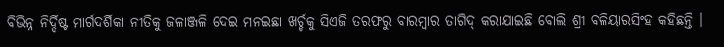ବିଭିନ୍ନ ନିର୍ଦ୍ଦିଷ୍ଟ ମାର୍ଗଦର୍ଶିକା ନୀତିକୁ ଜଳାଞ୍ଜଳି ଦେଇ ମନଇଛା ଖର୍ଚ୍ଚକୁ ସିଏଜି ତରଫରୁ ବାରମ୍ବାର ତାଗିଦ୍ କରାଯାଇଛି ବୋଲି ଶ୍ରୀ ବଳିୟାରସିଂହ କହିଛନ୍ତି ।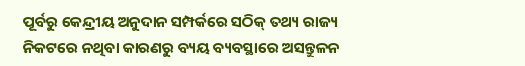ପୂର୍ବରୁ କେନ୍ଦ୍ରୀୟ ଅନୁଦାନ ସମ୍ପର୍କରେ ସଠିକ୍ ତଥ୍ୟ ରାଜ୍ୟ ନିକଟରେ ନଥିବା କାରଣରୁ ବ୍ୟୟ ବ୍ୟବସ୍ଥାରେ ଅସନ୍ତୁଳନ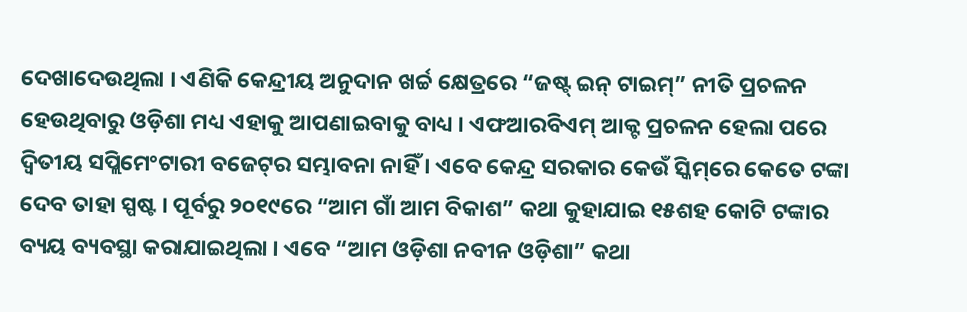ଦେଖାଦେଉଥିଲା । ଏଣିକି କେନ୍ଦ୍ରୀୟ ଅନୁଦାନ ଖର୍ଚ୍ଚ କ୍ଷେତ୍ରରେ “ଜଷ୍ଟ୍ ଇନ୍ ଟାଇମ୍‌” ନୀତି ପ୍ରଚଳନ ହେଉଥିବାରୁ ଓଡ଼ିଶା ମଧ୍ୟ ଏହାକୁ ଆପଣାଇବାକୁ ବାଧ୍ୟ । ଏଫଆରବିଏମ୍ ଆକ୍ଟ ପ୍ରଚଳନ ହେଲା ପରେ ଦ୍ୱିତୀୟ ସପ୍ଲିମେଂଟାରୀ ବଜେଟ୍‌ର ସମ୍ଭାବନା ନାହିଁ । ଏବେ କେନ୍ଦ୍ର ସରକାର କେଉଁ ସ୍କିମ୍‌ରେ କେତେ ଟଙ୍କା ଦେବ ତାହା ସ୍ପଷ୍ଟ । ପୂର୍ବରୁ ୨୦୧୯ରେ “ଆମ ଗାଁ ଆମ ବିକାଶ” କଥା କୁହାଯାଇ ୧୫ଶହ କୋଟି ଟଙ୍କାର ବ୍ୟୟ ବ୍ୟବସ୍ଥା କରାଯାଇଥିଲା । ଏବେ “ଆମ ଓଡ଼ିଶା ନବୀନ ଓଡ଼ିଶା” କଥା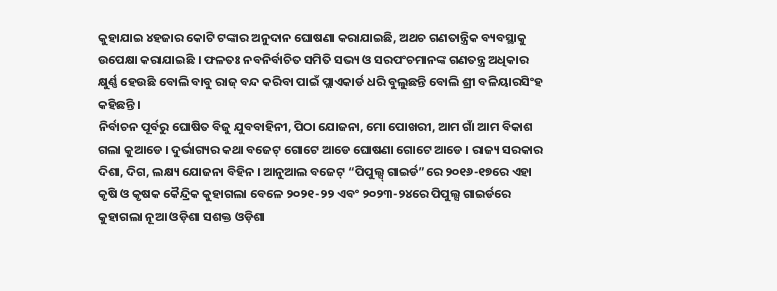କୁହାଯାଇ ୪ହଜାର କୋଟି ଟଙ୍କାର ଅନୁଦାନ ଘୋଷଣା କରାଯାଇଛି, ଅଥଚ ଗଣତାନ୍ତ୍ରିକ ବ୍ୟବସ୍ଥାକୁ ଉପେକ୍ଷା କରାଯାଇଛି । ଫଳତଃ ନବନିର୍ବାଚିତ ସମିତି ସଭ୍ୟ ଓ ସରପଂଚମାନଙ୍କ ଗଣତନ୍ତ୍ର ଅଧିକାର କ୍ଷୁର୍ଣ୍ଣ ହେଉଛି ବୋଲି ବାବୁ ରାଜ୍ ବନ୍ଦ କରିବା ପାଇଁ ପ୍ଲାଏକାର୍ଡ ଧରି ବୁଲୁଛନ୍ତି ବୋଲି ଶ୍ରୀ ବଳିୟାରସିଂହ କହିଛନ୍ତି ।
ନିର୍ବାଚନ ପୂର୍ବରୁ ଘୋଷିତ ବିଜୁ ଯୁବବାହିନୀ, ପିଠା ଯୋଜନା, ମୋ ପୋଖରୀ, ଆମ ଗାଁ ଆମ ବିକାଶ ଗଲା କୁଆଡେ । ଦୁର୍ଭାଗ୍ୟର କଥା ବଜେଟ୍ ଗୋଟେ ଆଡେ ଘୋଷଣା ଗୋଟେ ଆଡେ । ରାଜ୍ୟ ସରକାର ଦିଶା, ଦିଗ, ଲକ୍ଷ୍ୟ ଯୋଜନା ବିହିନ । ଆନୁଆଲ ବଜେଟ୍ “ପିପୁଲ୍ସ୍ ଗାଇର୍ଡ”ରେ ୨୦୧୬-୧୭ରେ ଏହା କୃଷି ଓ କୃଷକ କୈନ୍ଦ୍ରିକ କୁହାଗଲା ବେଳେ ୨୦୨୧-୨୨ ଏବଂ ୨୦୨୩-୨୪ରେ ପିପୁଲ୍ସ ଗାଇର୍ଡରେ କୁହାଗଲା ନୂଆ ଓଡ଼ିଶା ସଶକ୍ତ ଓଡ଼ିଶା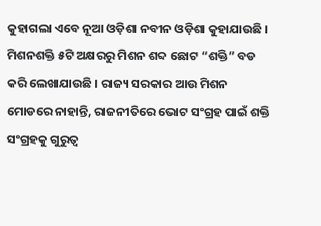କୁହାଗଲା ଏବେ ନୂଆ ଓଡ଼ିଶା ନବୀନ ଓଡ଼ିଶା କୁହାଯାଉଛି । ମିଶନଶକ୍ତି ୫ଟି ଅକ୍ଷରରୁ ମିଶନ ଶବ୍ଦ ଛୋଟ “ଶକ୍ତି” ବଡ କରି ଲେଖାଯାଉଛି । ରାଜ୍ୟ ସରକାର ଆଉ ମିଶନ ମୋଡରେ ନାହାନ୍ତି, ରାଜନୀତିରେ ଭୋଟ ସଂଗ୍ରହ ପାଇଁ ଶକ୍ତି ସଂଗ୍ରହକୁ ଗୁରୁତ୍ୱ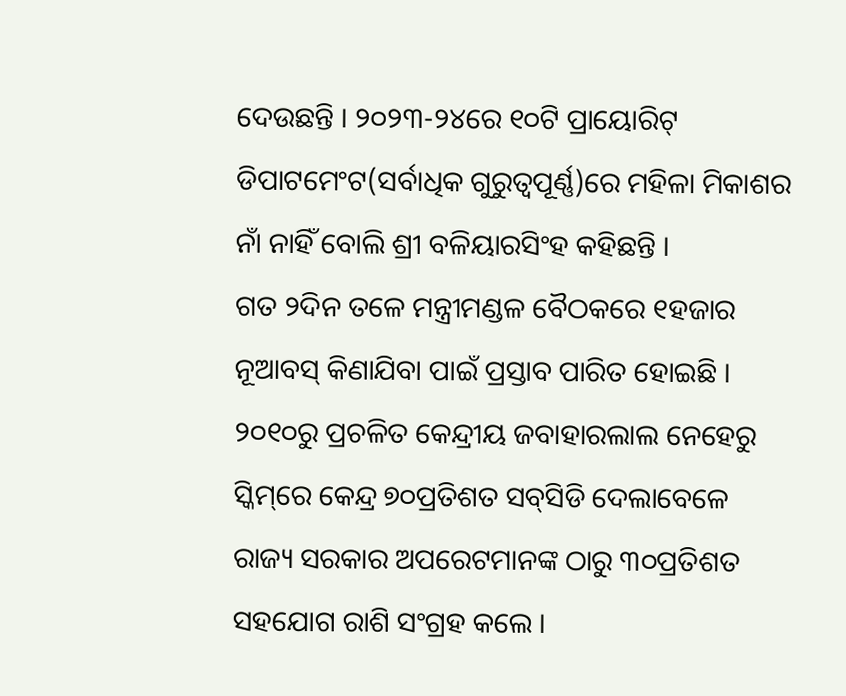ଦେଉଛନ୍ତି । ୨୦୨୩-୨୪ରେ ୧୦ଟି ପ୍ରାୟୋରିଟ୍ ଡିପାଟମେଂଟ(ସର୍ବାଧିକ ଗୁରୁତ୍ୱପୂର୍ଣ୍ଣ)ରେ ମହିଳା ମିକାଶର ନାଁ ନାହିଁ ବୋଲି ଶ୍ରୀ ବଳିୟାରସିଂହ କହିଛନ୍ତି ।
ଗତ ୨ଦିନ ତଳେ ମନ୍ତ୍ରୀମଣ୍ଡଳ ବୈଠକରେ ୧ହଜାର ନୂଆବସ୍ କିଣାଯିବା ପାଇଁ ପ୍ରସ୍ତାବ ପାରିତ ହୋଇଛି । ୨୦୧୦ରୁ ପ୍ରଚଳିତ କେନ୍ଦ୍ରୀୟ ଜବାହାରଲାଲ ନେହେରୁ ସ୍କିମ୍‌ରେ କେନ୍ଦ୍ର ୭୦ପ୍ରତିଶତ ସବ୍‌ସିଡି ଦେଲାବେଳେ ରାଜ୍ୟ ସରକାର ଅପରେଟମାନଙ୍କ ଠାରୁ ୩୦ପ୍ରତିଶତ ସହଯୋଗ ରାଶି ସଂଗ୍ରହ କଲେ ।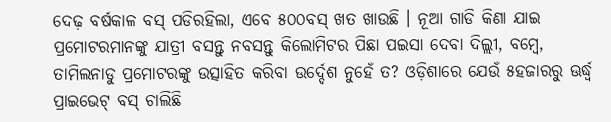ଦେଢ଼ ବର୍ଷକାଳ ବସ୍ ପଡିରହିଲା, ଏବେ ୫୦୦ବସ୍ ଖତ ଖାଉଛି । ନୂଆ ଗାଡି କିଣା ଯାଇ ପ୍ରମୋଟରମାନଙ୍କୁ ଯାତ୍ରୀ ବସନ୍ତୁ ନବସନ୍ତୁ କିଲୋମିଟର ପିଛା ପଇସା ଦେବା ଦିଲ୍ଲୀ, ବମ୍ବେ, ତାମିଲନାଡୁ ପ୍ରମୋଟରଙ୍କୁ ଉତ୍ସାହିତ କରିବା ଉର୍ଦ୍ଦେଶ ନୁହେଁ ତ? ଓଡ଼ିଶାରେ ଯେଉଁ ୫ହଜାରରୁ ଊର୍ଦ୍ଧ୍ୱ ପ୍ରାଇଭେଟ୍ ବସ୍ ଚାଲିଛି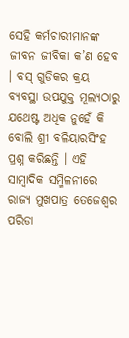ସେହି କର୍ମଚାରୀମାନଙ୍କ ଜୀବନ ଜୀବିକା କ’ଣ ହେବ । ବସ୍ ଗୁଡିକର କ୍ରୟ ବ୍ୟବସ୍ଥା ଉପଯୁକ୍ତ ମୂଲ୍ୟଠାରୁ ଯଥେଷ୍ଟ ଅଧିକ ନୁହେଁ କି ବୋଲି ଶ୍ରୀ ବଳିୟାରସିଂହ ପ୍ରଶ୍ନ କରିଛନ୍ତି । ଏହି ସାମ୍ବାଦିକ ସମ୍ମିଳନୀରେ ରାଜ୍ୟ ମୁଖପାତ୍ର ତେଜେଶ୍ୱର ପରିଡା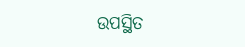ଉପସ୍ଥିତ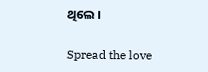ଥିଲେ ।

Spread the love